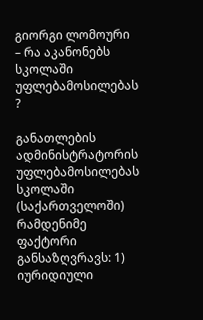გიორგი ლომოური – რა აკანონებს სკოლაში უფლებამოსილებას ?

განათლების ადმინისტრატორის უფლებამოსილებას სკოლაში (საქართველოში) რამდენიმე ფაქტორი განსაზღვრავს: 1) იურიდიული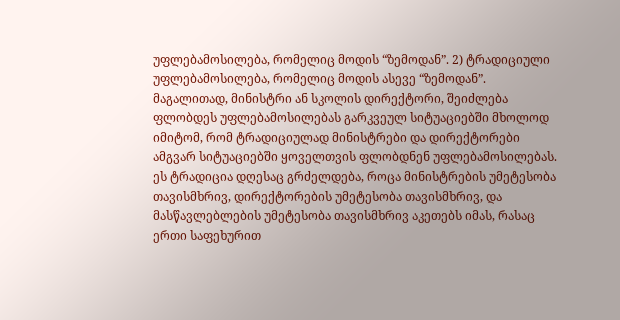უფლებამოსილება, რომელიც მოდის “ზემოდან”. 2) ტრადიციული უფლებამოსილება, რომელიც მოდის ასევე “ზემოდან”. მაგალითად, მინისტრი ან სკოლის დირექტორი, შეიძლება ფლობდეს უფლებამოსილებას გარკვეულ სიტუაციებში მხოლოდ იმიტომ, რომ ტრადიციულად მინისტრები და დირექტორები ამგვარ სიტუაციებში ყოველთვის ფლობდნენ უფლებამოსილებას. ეს ტრადიცია დღესაც გრძელდება, როცა მინისტრების უმეტესობა თავისმხრივ, დირექტორების უმეტესობა თავისმხრივ, და მასწავლებლების უმეტესობა თავისმხრივ აკეთებს იმას, რასაც ერთი საფეხურით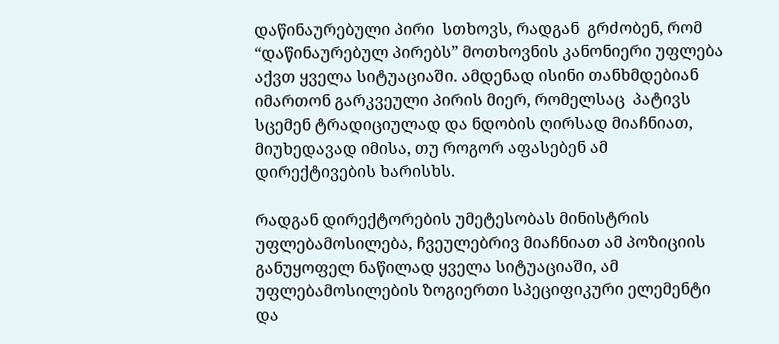დაწინაურებული პირი  სთხოვს, რადგან  გრძობენ, რომ “დაწინაურებულ პირებს” მოთხოვნის კანონიერი უფლება აქვთ ყველა სიტუაციაში. ამდენად ისინი თანხმდებიან იმართონ გარკვეული პირის მიერ, რომელსაც  პატივს სცემენ ტრადიციულად და ნდობის ღირსად მიაჩნიათ, მიუხედავად იმისა, თუ როგორ აფასებენ ამ დირექტივების ხარისხს.

რადგან დირექტორების უმეტესობას მინისტრის უფლებამოსილება, ჩვეულებრივ მიაჩნიათ ამ პოზიციის განუყოფელ ნაწილად ყველა სიტუაციაში, ამ უფლებამოსილების ზოგიერთი სპეციფიკური ელემენტი და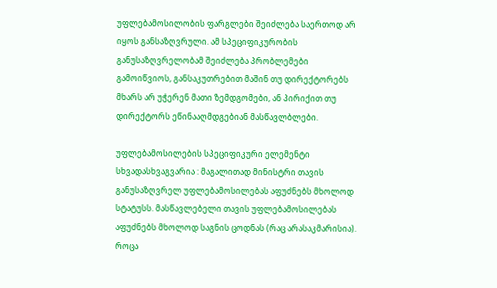უფლებამოსილობის ფარგლები შეიძლება საერთოდ არ იყოს განსაზღვრული. ამ სპეციფიკურობის განუსაზღვრელობამ შეიძლება პრობლემები გამოიწვიოს, განსაკუთრებით მაშინ თუ დირექტორებს მხარს არ უჭერენ მათი ზემდგომები, ან პირიქით თუ დირექტორს ეწინააღმდგებიან მასწავლბლები.

უფლებამოსილების სპეციფიკური ელემენტი სხვადასხვაგვარია : მაგალითად მინისტრი თავის განუსაზღვრელ უფლებამოსილებას აფუძნებს მხოლოდ სტატუსს. მასწავლებელი თავის უფლებამოსილებას აფუძნებს მხოლოდ საგნის ცოდნას (რაც არასაკმარისია). როცა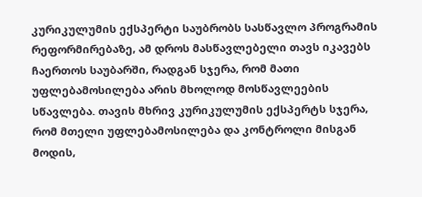კურიკულუმის ექსპერტი საუბრობს სასწავლო პროგრამის რეფორმირებაზე, ამ დროს მასწავლებელი თავს იკავებს ჩაერთოს საუბარში, რადგან სჯერა, რომ მათი უფლებამოსილება არის მხოლოდ მოსწავლეების  სწავლება. თავის მხრივ კურიკულუმის ექსპერტს სჯერა, რომ მთელი უფლებამოსილება და კონტროლი მისგან მოდის,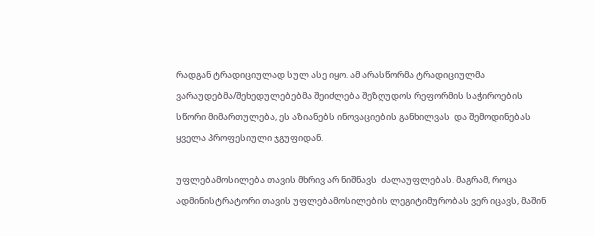რადგან ტრადიციულად სულ ასე იყო. ამ არასწორმა ტრადიციულმა ვარაუდებმა/შეხედულებებმა შეიძლება შეზღუდოს რეფორმის საჭიროების სწორი მიმართულება, ეს აზიანებს ინოვაციების განხილვას  და შემოდინებას ყველა პროფესიული ჯგუფიდან.

უფლებამოსილება თავის მხრივ არ ნიშნავს  ძალაუფლებას. მაგრამ, როცა ადმინისტრატორი თავის უფლებამოსილების ლეგიტიმურობას ვერ იცავს, მაშინ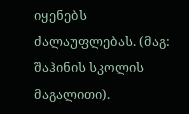იყენებს ძალაუფლებას. (მაგ: შაჰინის სკოლის მაგალითი).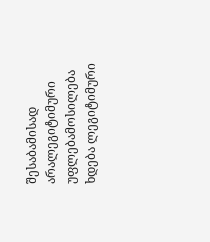შესაბამისად არალეგიტიმური უფლებამოსილება ხდება ლეგიტიმური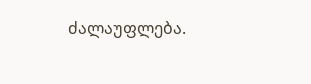ძალაუფლება.